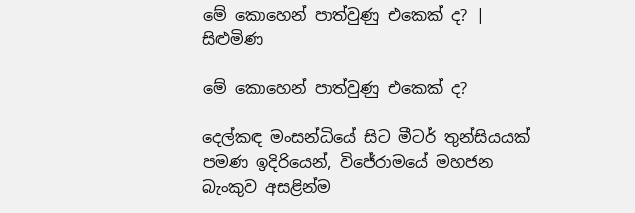මේ කොහෙන් පාත්වුණු එකෙක් ද? | සිළුමිණ

මේ කොහෙන් පාත්වුණු එකෙක් ද?

දෙල්කඳ මංසන්ධියේ සිට මීටර් තුන්සියයක් පමණ ඉදිරියෙන්, විජේරාමයේ මහජන බැංකුව අසළින්ම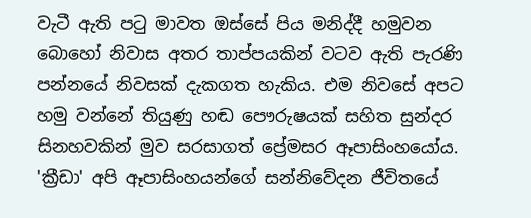වැටී ඇති පටු මාවත ඔස්සේ පිය මනිද්දී හමුවන බොහෝ නිවාස අතර තාප්පයකින් වටව ඇති පැරණි පන්නයේ නිවසක් දැකගත හැකිය. එම නිවසේ අපට හමු වන්නේ තියුණු හඬ පෞරුෂයක් සහිත සුන්දර සිනහවකින් මුව සරසාගත් ප්‍රේමසර ඈපාසිංහයෝය. 'ක්‍රීඩා' අපි ඈපාසිංහයන්ගේ සන්නිවේදන ජීවිතයේ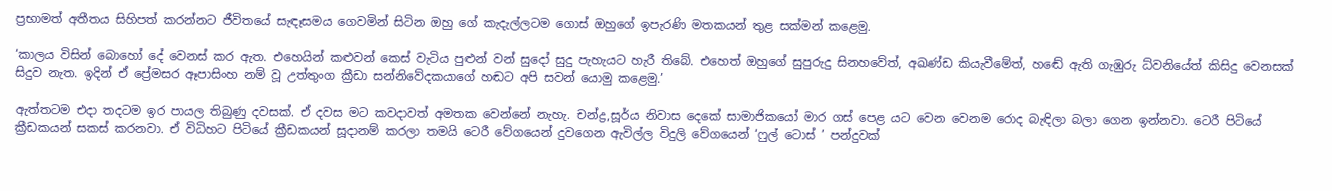ප්‍රභාමත් අතීතය සිහිපත් කරන්නට ජීවිතයේ සැඳෑසමය ගෙවමින් සිටින ඔහු ගේ කැදැල්ලටම ගොස් ඔහුගේ ඉපැරණි මතකයන් තුළ සක්මන් කළෙමු.

‘කාලය විසින් බොහෝ දේ වෙනස් කර ඇත. එහෙයින් කළුවන් කෙස් වැටිය පුළුන් වන් සුදෝ සුදු පැහැයට හැරී තිබේ. එහෙත් ඔහුගේ සුපුරුදු සිනහවේත්, අඛණ්ඩ කියැවීමේත්, හඬේ ඇති ගැඹුරු ධ්වනියේත් කිසිදු වෙනසක් සිදුව නැත. ඉදින් ඒ ප්‍රේමසර ඈපාසිංහ නම් වූ උත්තුංග ක්‍රීඩා සන්නිවේදකයාගේ හඬට අපි සවන් යොමු කළෙමු.’

ඇත්තටම එදා තදටම ඉර පායල තිබුණු දවසක්. ඒ දවස මට කවදාවත් අමතක වෙන්නේ නැහැ. චන්ද්‍ර,සූර්ය නිවාස දෙකේ සාමාජිකයෝ මාර ගස් පෙළ යට වෙන වෙනම රොද බැඳිලා බලා ගෙන ඉන්නවා. ටෙරී පිටියේ ක්‍රීඩකයන් සකස් කරනවා. ඒ විධිහට පිටියේ ක්‍රීඩකයන් සූදානම් කරලා තමයි ටෙරී වේගයෙන් දුවගෙන ඇවිල්ල විදුලි වේගයෙන් ‘ෆුල් ටොස් ’ පන්දුවක්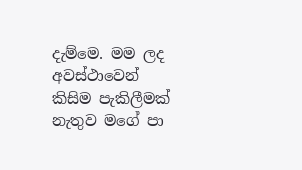දැම්මෙ. මම ලද අවස්ථාවෙන් කිසිම පැකිලීමක් නැතුව මගේ පා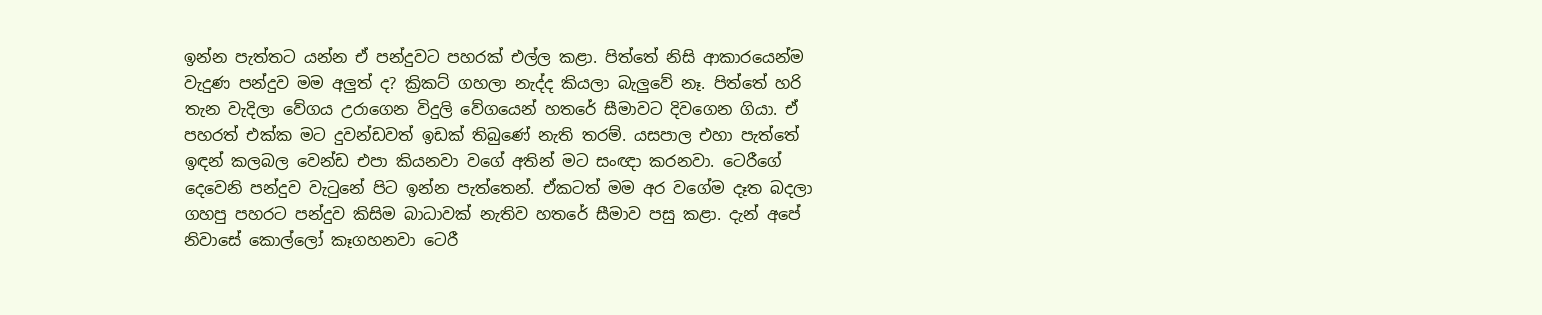ඉන්න පැත්තට යන්න ඒ පන්දුවට පහරක් එල්ල කළා. පිත්තේ නිසි ආකාරයෙන්ම වැදුණ පන්දුව මම අලුත් ද? ක්‍රිකට් ගහලා නැද්ද කියලා බැලුවේ නෑ. පිත්තේ හරි තැන වැදිලා වේගය උරාගෙන විදුලි වේගයෙන් හතරේ සීමාවට දිවගෙන ගියා. ඒ පහරත් එක්ක මට දුවන්ඩවත් ඉඩක් තිබුණේ නැති තරම්. යසපාල එහා පැත්තේ ඉඳන් කලබල වෙන්ඩ එපා කියනවා වගේ අතින් මට සංඥා කරනවා. ටෙරීගේ දෙවෙනි පන්දුව වැටුනේ පිට ඉන්න පැත්තෙන්. ඒකටත් මම අර වගේම දෑත බදලා ගහපු පහරට පන්දුව කිසිම බාධාවක් නැතිව හතරේ සීමාව පසු කළා. දැන් අපේ නිවාසේ කොල්ලෝ කෑගහනවා ටෙරී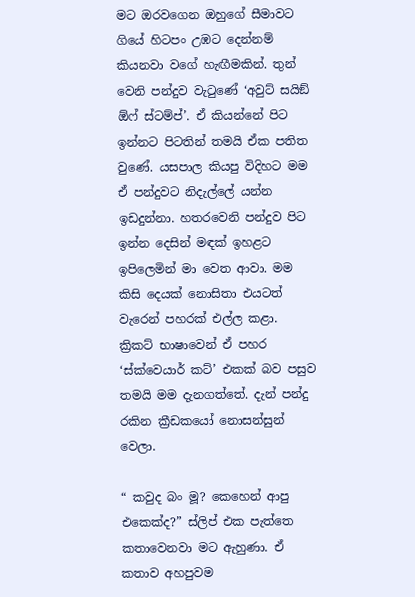මට ඔරවගෙන ඔහුගේ සීමාවට ගියේ හිටපං උඹට දෙන්නම් කියනවා වගේ හැඟීමකින්. තුන් වෙනි පන්දුව වැටුණේ ‘අවුට් සයිඞ් ඕෆ් ස්ටම්ප්’. ඒ කියන්නේ පිට ඉන්නට පිටතින් තමයි ඒක පතිත වුණේ. යසපාල කියපු විදිහට මම ඒ පන්දුවට නිදැල්ලේ යන්න ඉඩදුන්නා. හතරවෙනි පන්දුව පිට ඉන්න දෙසින් මඳක් ඉහළට ඉපිලෙමින් මා වෙත ආවා. මම කිසි දෙයක් නොසිතා එයටත් වැරෙන් පහරක් එල්ල කළා. ක්‍රිකට් භාෂාවෙන් ඒ පහර ‘ස්ක්වෙයාර් කට්’ එකක් බව පසුව තමයි මම දැනගත්තේ. දැන් පන්දු රකින ක්‍රීඩකයෝ නොසන්සුන් වෙලා.

“ කවුද බං මූ? කෙහෙන් ආපු එකෙක්ද?” ස්ලිප් එක පැත්තෙ කතාවෙනවා මට ඇහුණා. ඒ කතාව අහපුවම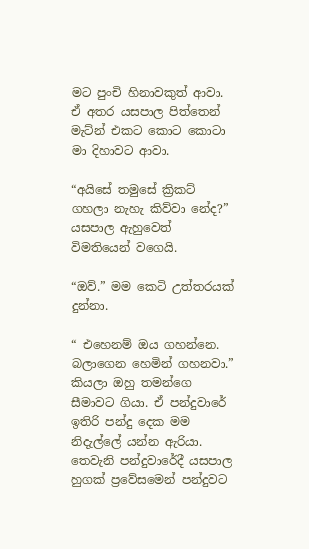මට පුංචි හිනාවකුත් ආවා. ඒ අතර යසපාල පිත්තෙන් මැට්න් එකට කොට කොටා මා දිහාවට ආවා.

“අයිසේ තමුසේ ක්‍රිකට් ගහලා නැහැ කිව්වා නේද?” යසපාල ඇහුවෙත් විමතියෙන් වගෙයි.

“ඔව්.” මම කෙටි උත්තරයක් දුන්නා.

“ එහෙනම් ඔය ගහන්නෙ. බලාගෙන හෙමින් ගහනවා.” කියලා ඔහු තමන්ගෙ සීමාවට ගියා. ඒ පන්දුවාරේ ඉතිරි පන්දු දෙක මම නිදැල්ලේ යන්න ඇරියා. තෙවැනි පන්දුවාරේදී යසපාල හුගක් ප්‍රවේසමෙන් පන්දුවට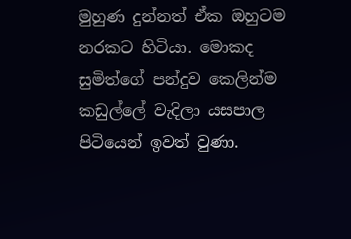මුහුණ දුන්නත් ඒක ඔහුටම නරකට හිටියා. මොකද සුමිත්ගේ පන්දුව කෙලින්ම කඩුල්ලේ වැදිලා යසපාල පිටියෙන් ඉවත් වුණා.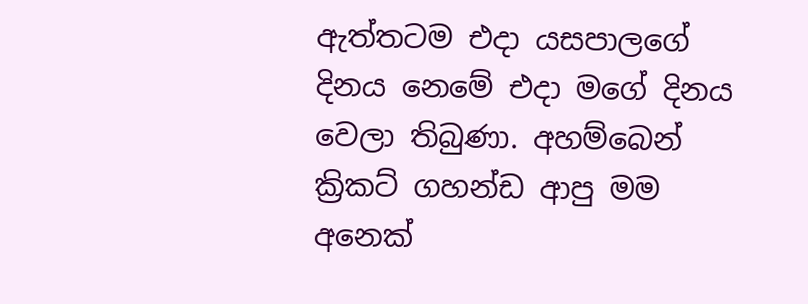ඇත්තටම එදා යසපාලගේ දිනය නෙමේ එදා මගේ දිනය වෙලා තිබුණා. අහම්බෙන් ක්‍රිකට් ගහන්ඩ ආපු මම අනෙක්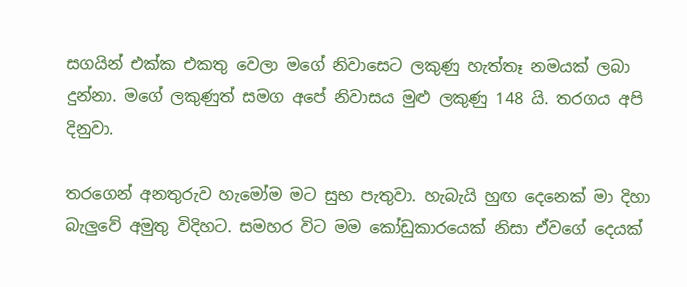සගයින් එක්ක එකතු වෙලා මගේ නිවාසෙට ලකුණු හැත්තෑ නමයක් ලබා දුන්නා. මගේ ලකුණුත් සමග අපේ නිවාසය මුළු ලකුණු 148 යි. තරගය අපි දිනුවා.

තරගෙන් අනතුරුව හැමෝම මට සුභ පැතුවා. හැබැයි හුඟ දෙනෙක් මා දිහා බැලුවේ අමුතු විදිහට. සමහර විට මම කෝඩුකාරයෙක් නිසා ඒවගේ දෙයක්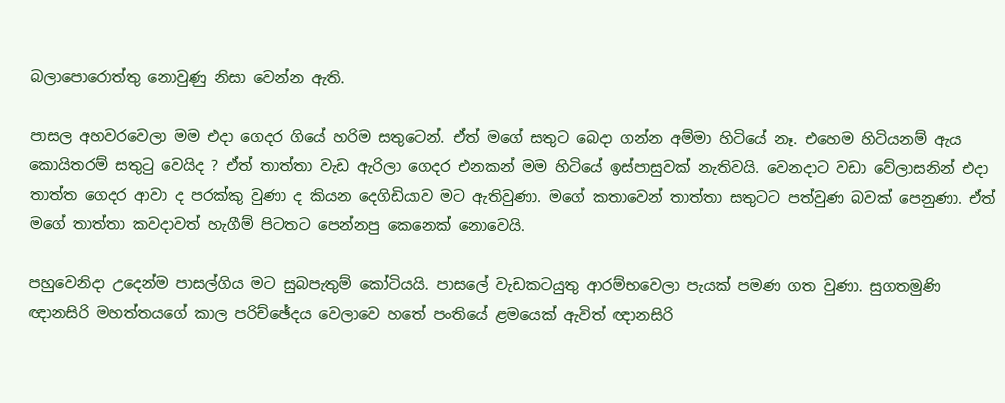බලාපොරොත්තු නොවුණු නිසා වෙන්න ඇති.

පාසල අහවරවෙලා මම එදා ගෙදර ගියේ හරිම සතුටෙන්. ඒත් මගේ සතුට බෙදා ගන්න අම්මා හිටියේ නෑ. එහෙම හිටියනම් ඇය කොයිතරම් සතුටු වෙයිද ? ඒත් තාත්තා වැඩ ඇරිලා ගෙදර එනකන් මම හිටියේ ඉස්පාසුවක් නැතිවයි. වෙනදාට වඩා වේලාසනින් එදා තාත්ත ගෙදර ආවා ද පරක්කු වුණා ද කියන දෙගිඩියාව මට ඇතිවුණා. මගේ කතාවෙන් තාත්තා සතුටට පත්වුණ බවක් පෙනුණා. ඒත් මගේ තාත්තා කවදාවත් හැගීම් පිටතට පෙන්නපු කෙනෙක් නොවෙයි.

පහුවෙනිදා උදෙන්ම පාසල්ගිය මට සුබපැතුම් කෝටියයි. පාසලේ වැඩකටයුතු ආරම්භවෙලා පැයක් පමණ ගත වුණා. සුගතමුණි ඥානසිරි මහත්තයගේ කාල පරිච්ඡේදය වෙලාවෙ හතේ පංතියේ ළමයෙක් ඇවිත් ඥානසිරි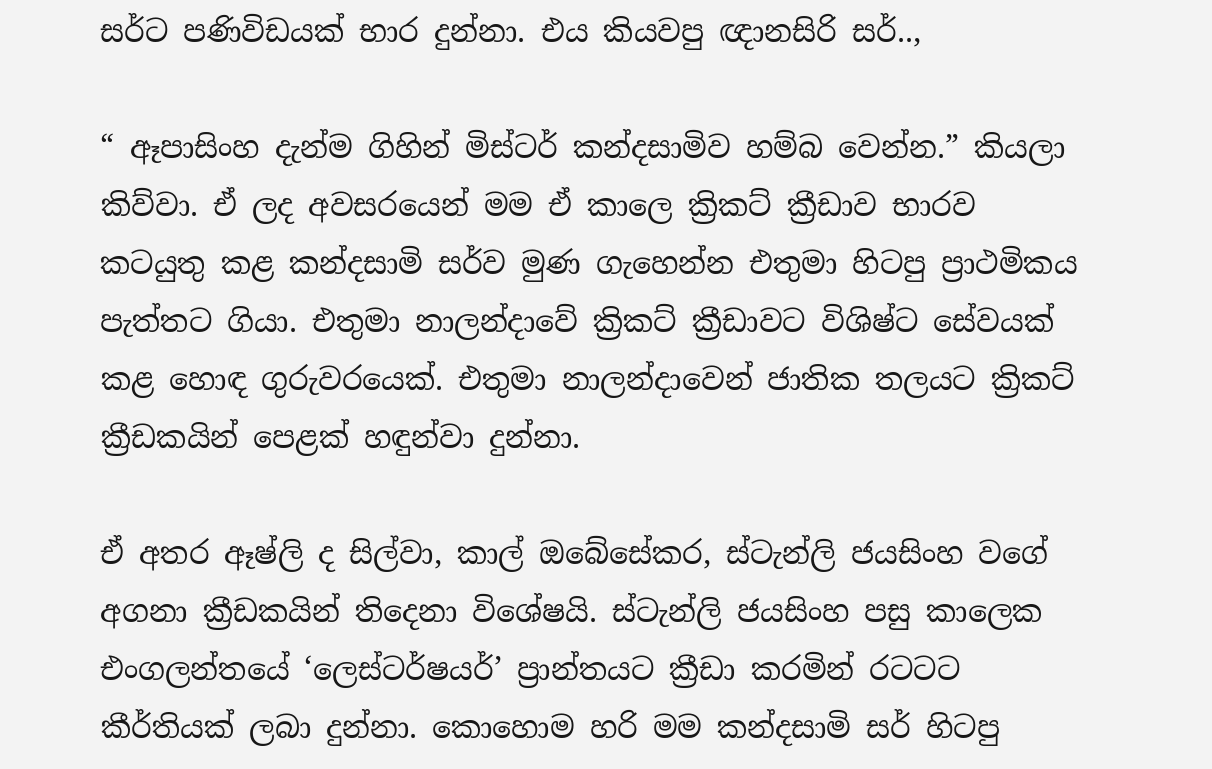සර්ට‍ පණිවිඩයක් භාර දුන්නා. එය කියවපු ඥානසිරි සර්..,

“ ඈපාසිංහ දැන්ම ගිහින් මිස්ටර් කන්දසාමිව හම්බ වෙන්න.” කියලා කිව්වා. ඒ ලද අවසරයෙන් මම ඒ කාලෙ ක්‍රිකට් ක්‍රීඩාව භාරව කටයුතු කළ කන්දසාමි සර්ව මුණ ගැහෙන්න එතුමා හිටපු ප්‍රාථමිකය පැත්තට ගියා. එතුමා නාලන්දාවේ ක්‍රිකට් ක්‍රීඩාවට විශිෂ්ට සේවයක් කළ හොඳ ගුරුවරයෙක්. එතුමා නාලන්දාවෙන් ජාතික තලයට ක්‍රිකට් ක්‍රීඩකයින් පෙළක් හඳුන්වා දුන්නා.

ඒ අතර ඈෂ්ලි ද සිල්වා, කාල් ඔබේසේකර, ස්ටැන්ලි ජයසිංහ වගේ අගනා ක්‍රීඩකයින් තිදෙනා විශේෂයි. ස්ටැන්ලි ජයසිංහ පසු කාලෙක එංගලන්තයේ ‘ලෙස්ටර්ෂයර්’ ප්‍රාන්තයට ක්‍රීඩා කරමින් රටටට කීර්තියක් ලබා දුන්නා. කොහොම හරි මම කන්දසාමි සර් හිටපු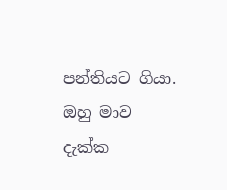පන්තියට ගියා. ඔහු මාව දැක්ක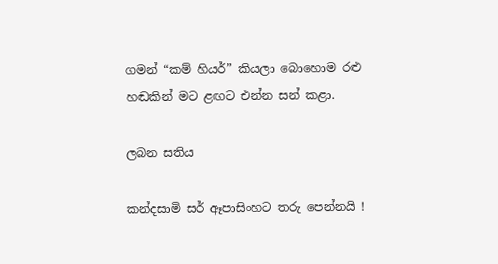ගමන් “කම් හියර්” කියලා බොහොම රළු හඬකින් මට ළඟට එන්න සන් කළා.

ලබන සතිය

කන්දසාමි සර් ඈපාසිංහට තරු පෙන්නයි !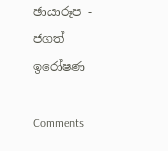ඡායාරූප - ජගත් ඉරෝෂණ

Comments